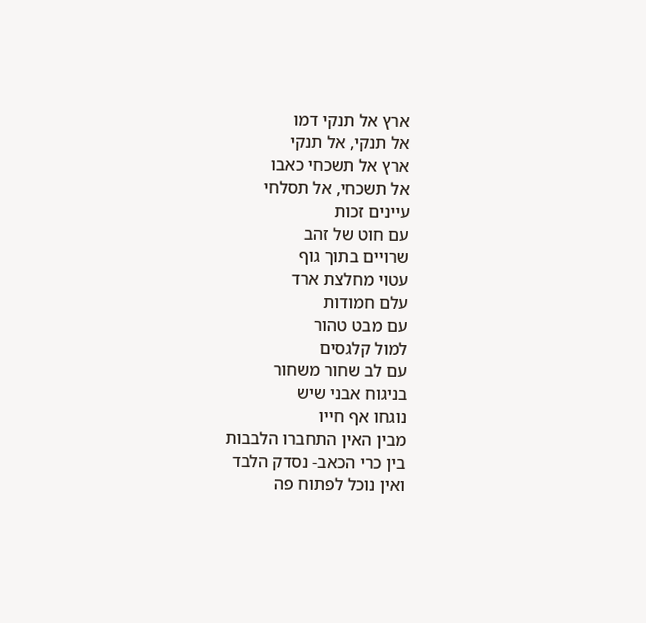ארץ אל תנקי דמו
אל תנקי, אל תנקי
ארץ אל תשכחי כאבו
אל תשכחי, אל תסלחי
עיינים זכות
עם חוט של זהב
שרויים בתוך גוף
עטוי מחלצת ארד
עלם חמודות
עם מבט טהור
למול קלגסים
עם לב שחור משחור
בניגוח אבני שיש
נוגחו אף חייו
מבין האין התחברו הלבבות
בין כרי הכאב- נסדק הלבד
ואין נוכל לפתוח פה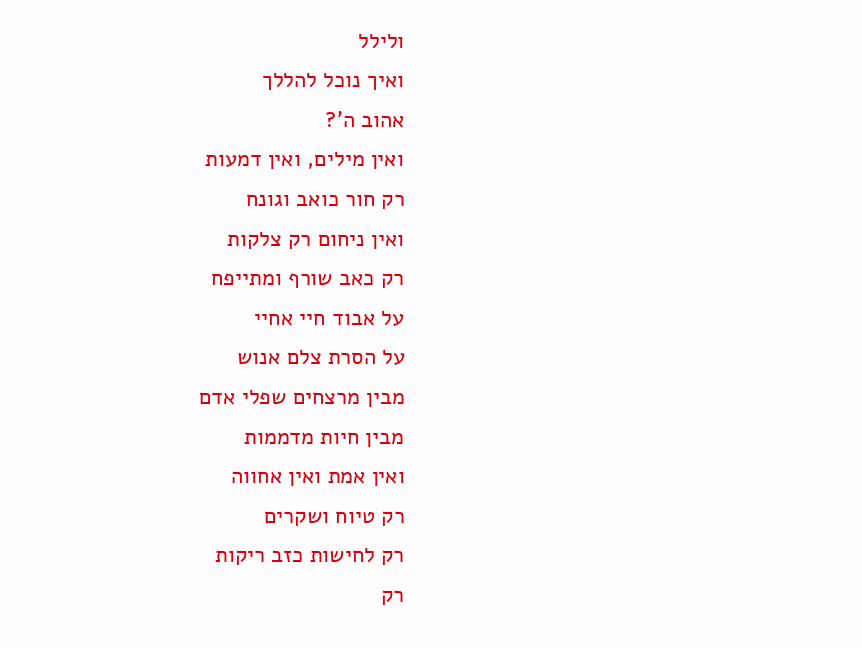ולילל
ואיך נוכל להללך
אהוב ה'?
ואין מילים, ואין דמעות
רק חור כואב וגונח
ואין ניחום רק צלקות
רק כאב שורף ומתייפח
על אבוד חיי אחיי
על הסרת צלם אנוש
מבין מרצחים שפלי אדם
מבין חיות מדממות
ואין אמת ואין אחווה
רק טיוח ושקרים
רק לחישות כזב ריקות
רק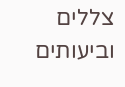צללים וביעותים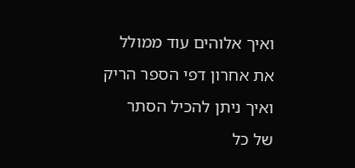ואיך אלוהים עוד ממולל
את אחרון דפי הספר הריק
ואיך ניתן להכיל הסתר
של כל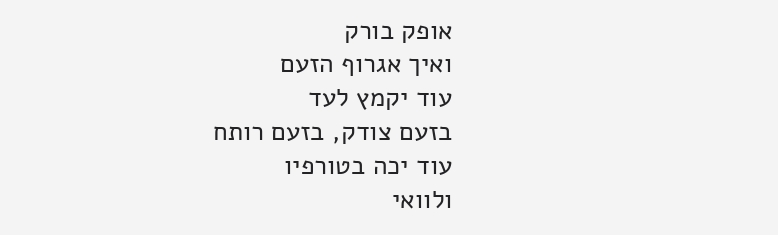אופק בורק
ואיך אגרוף הזעם
עוד יקמץ לעד
בזעם צודק, בזעם רותח
עוד יכה בטורפיו
ולוואי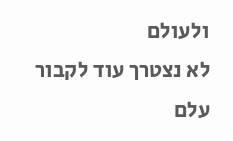ולעולם
לא נצטרך עוד לקבור
עלם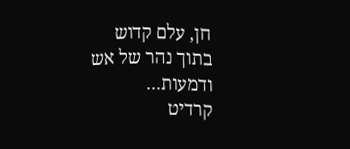חן, עלם קדוש
בתוך נהר של אש ודמעות...
קרדיט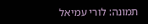תמונה: לורי עמיאל